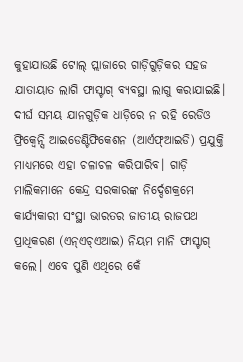କୁହାଯାଉଛି ଟୋଲ୍ ପ୍ଲାଜାରେ ଗାଡ଼ିଗୁଡ଼ିକର ସହଜ ଯାତାୟାତ ଲାଗି ଫାସ୍ଟାଗ୍ ବ୍ୟବସ୍ଥା ଲାଗୁ କରାଯାଇଛି। ଦୀର୍ଘ ସମୟ ଯାନଗୁଡ଼ିକ ଧାଡ଼ିରେ ନ ରହି ରେଡିଓ ଫ୍ରିକ୍ୱେନ୍ସି ଆଇଡେଣ୍ଟିଫିକେଶନ (ଆର୍ଏଫ୍ଆଇଡି) ପ୍ରଯୁକ୍ତି ମାଧ୍ୟମରେ ଏହା ଚଳାଚଳ କରିପାରିବ। ଗାଡ଼ି ମାଲିକମାନେ କେନ୍ଦ୍ର ସରକାରଙ୍କ ନିର୍ଦ୍ଦେଶକ୍ରମେ କାର୍ଯ୍ୟକାରୀ ସଂସ୍ଥା ଭାରତର ଜାତୀୟ ରାଜପଥ ପ୍ରାଧିକରଣ (ଏନ୍ଏଚ୍ଏଆଇ) ନିୟମ ମାନି ଫାସ୍ଟାଗ୍ କଲେ। ଏବେ ପୁଣି ଏଥିରେ କେଁ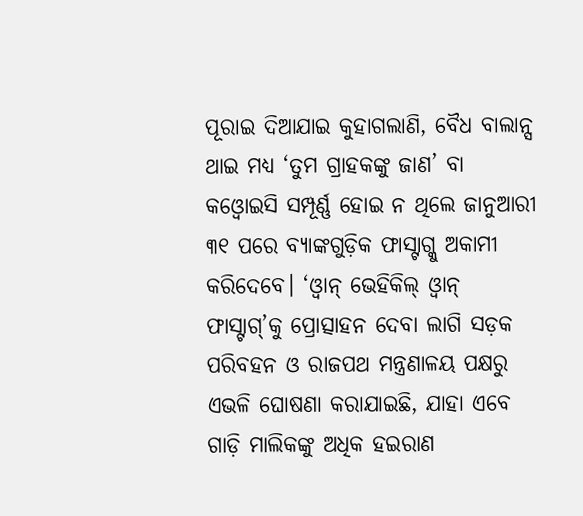ପୂରାଇ ଦିଆଯାଇ କୁହାଗଲାଣି, ବୈଧ ବାଲାନ୍ସ ଥାଇ ମଧ୍ୟ ‘ତୁମ ଗ୍ରାହକଙ୍କୁ ଜାଣ’ ବା କଓ୍ବୋଇସି ସମ୍ପୂର୍ଣ୍ଣ ହୋଇ ନ ଥିଲେ ଜାନୁଆରୀ ୩୧ ପରେ ବ୍ୟାଙ୍କଗୁଡ଼ିକ ଫାସ୍ଟାଗ୍କୁ ଅକାମୀ କରିଦେବେ। ‘ଓ୍ବାନ୍ ଭେହିକିଲ୍ ଓ୍ବାନ୍ ଫାସ୍ଟାଗ୍’କୁ ପ୍ରୋତ୍ସାହନ ଦେବା ଲାଗି ସଡ଼କ ପରିବହନ ଓ ରାଜପଥ ମନ୍ତ୍ରଣାଳୟ ପକ୍ଷରୁ ଏଭଳି ଘୋଷଣା କରାଯାଇଛି, ଯାହା ଏବେ ଗାଡ଼ି ମାଲିକଙ୍କୁ ଅଧିକ ହଇରାଣ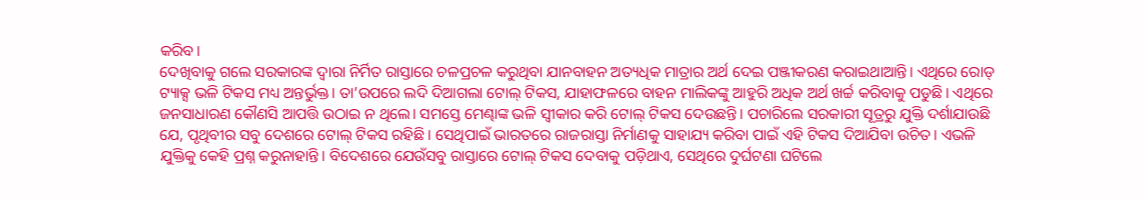କରିବ।
ଦେଖିବାକୁ ଗଲେ ସରକାରଙ୍କ ଦ୍ୱାରା ନିର୍ମିତ ରାସ୍ତାରେ ଚଳପ୍ରଚଳ କରୁଥିବା ଯାନବାହନ ଅତ୍ୟଧିକ ମାତ୍ରାର ଅର୍ଥ ଦେଇ ପଞ୍ଜୀକରଣ କରାଇଥାଆନ୍ତି। ଏଥିରେ ରୋଡ୍ ଟ୍ୟାକ୍ସ ଭଳି ଟିକସ ମଧ୍ୟ ଅନ୍ତର୍ଭୁକ୍ତ। ତା’ଉପରେ ଲଦି ଦିଆଗଲା ଟୋଲ୍ ଟିକସ, ଯାହାଫଳରେ ବାହନ ମାଲିକଙ୍କୁ ଆହୁରି ଅଧିକ ଅର୍ଥ ଖର୍ଚ୍ଚ କରିବାକୁ ପଡୁଛି। ଏଥିରେ ଜନସାଧାରଣ କୌଣସି ଆପତ୍ତି ଉଠାଇ ନ ଥିଲେ। ସମସ୍ତେ ମେଣ୍ଢାଙ୍କ ଭଳି ସ୍ବୀକାର କରି ଟୋଲ୍ ଟିକସ ଦେଉଛନ୍ତି। ପଚାରିଲେ ସରକାରୀ ସୂତ୍ରରୁ ଯୁକ୍ତି ଦର୍ଶାଯାଉଛି ଯେ, ପୃଥିବୀର ସବୁ ଦେଶରେ ଟୋଲ୍ ଟିକସ ରହିଛି। ସେଥିପାଇଁ ଭାରତରେ ରାଜରାସ୍ତା ନିର୍ମାଣକୁ ସାହାଯ୍ୟ କରିବା ପାଇଁ ଏହି ଟିକସ ଦିଆଯିବା ଉଚିତ। ଏଭଳି ଯୁକ୍ତିକୁ କେହି ପ୍ରଶ୍ନ କରୁନାହାନ୍ତି। ବିଦେଶରେ ଯେଉଁସବୁ ରାସ୍ତାରେ ଟୋଲ୍ ଟିକସ ଦେବାକୁ ପଡ଼ିଥାଏ, ସେଥିରେ ଦୁର୍ଘଟଣା ଘଟିଲେ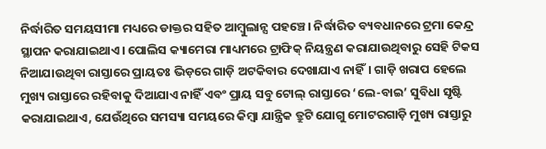ନିର୍ଦ୍ଧାରିତ ସମୟସୀମା ମଧ୍ୟରେ ଡାକ୍ତର ସହିତ ଆମ୍ବୁଲାନ୍ସ ପହଞ୍ଚେ। ନିର୍ଦ୍ଧାରିତ ବ୍ୟବଧାନରେ ଟ୍ରମା କେନ୍ଦ୍ର ସ୍ଥାପନ କରାଯାଇଥାଏ। ପୋଲିସ କ୍ୟାମେରା ମାଧ୍ୟମରେ ଟ୍ରାଫିକ୍ ନିୟନ୍ତ୍ରଣ କରାଯାଉଥିବାରୁ ସେହି ଟିକସ ନିଆଯାଉଥିବା ରାସ୍ତାରେ ପ୍ରାୟତଃ ଭିଡ଼ରେ ଗାଡ଼ି ଅଟକିବାର ଦେଖାଯାଏ ନାହିଁ। ଗାଡ଼ି ଖରାପ ହେଲେ ମୁଖ୍ୟ ରାସ୍ତାରେ ରହିବାକୁ ଦିଆଯାଏ ନାହିଁ ଏବଂ ପ୍ରାୟ ସବୁ ଟୋଲ୍ ରାସ୍ତାରେ ‘ଲେ-ବାଇ’ ସୁବିଧା ସୃଷ୍ଟି କରାଯାଇଥାଏ, ଯେଉଁଥିରେ ସମସ୍ୟା ସମୟରେ କିମ୍ବା ଯାନ୍ତ୍ରିକ ତ୍ରୁଟି ଯୋଗୁ ମୋଟରଗାଡ଼ି ମୁଖ୍ୟ ରାସ୍ତାରୁ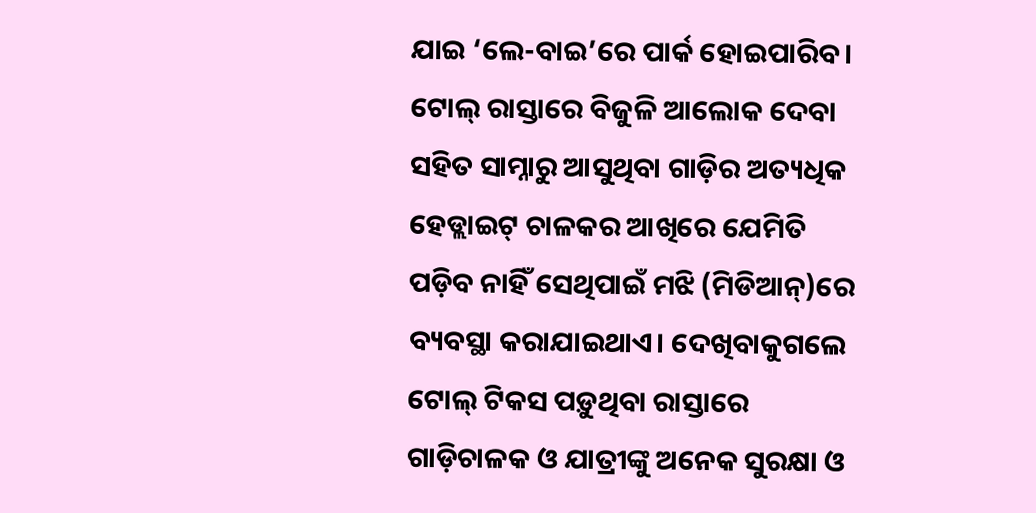ଯାଇ ‘ଲେ-ବାଇ’ରେ ପାର୍କ ହୋଇପାରିବ। ଟୋଲ୍ ରାସ୍ତାରେ ବିଜୁଳି ଆଲୋକ ଦେବା ସହିତ ସାମ୍ନାରୁ ଆସୁଥିବା ଗାଡ଼ିର ଅତ୍ୟଧିକ ହେଡ୍ଲାଇଟ୍ ଚାଳକର ଆଖିରେ ଯେମିତି ପଡ଼ିବ ନାହିଁ ସେଥିପାଇଁ ମଝି (ମିଡିଆନ୍)ରେ ବ୍ୟବସ୍ଥା କରାଯାଇଥାଏ। ଦେଖିବାକୁଗଲେ ଟୋଲ୍ ଟିକସ ପଡ଼ୁଥିବା ରାସ୍ତାରେ ଗାଡ଼ିଚାଳକ ଓ ଯାତ୍ରୀଙ୍କୁ ଅନେକ ସୁରକ୍ଷା ଓ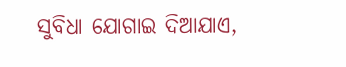ସୁବିଧା ଯୋଗାଇ ଦିଆଯାଏ,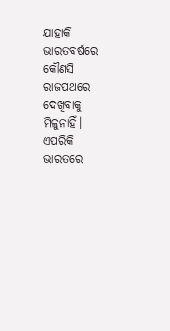ଯାହାକି ଭାରତବର୍ଷରେ କୌଣସି ରାଜପଥରେ ଦେଖିବାକୁ ମିଳୁନାହିଁ। ଏପରିକି ଭାରତରେ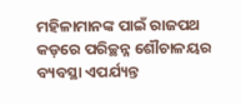ମହିଳାମାନଙ୍କ ପାଇଁ ରାଜପଥ କଡ଼ରେ ପରିଚ୍ଛନ୍ନ ଶୌଚାଳୟର ବ୍ୟବସ୍ଥା ଏପର୍ଯ୍ୟନ୍ତ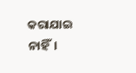କରାଯାଇ ନାହିଁ।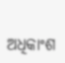ଅଧିକାଂଶ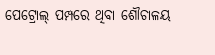ପେଟ୍ରୋଲ୍ ପମ୍ପରେ ଥିବା ଶୌଚାଳୟ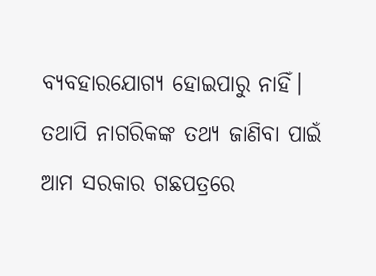ବ୍ୟବହାରଯୋଗ୍ୟ ହୋଇପାରୁ ନାହିଁ। ତଥାପି ନାଗରିକଙ୍କ ତଥ୍ୟ ଜାଣିବା ପାଇଁ ଆମ ସରକାର ଗଛପତ୍ରରେ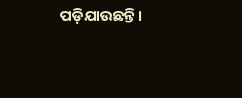ପଡ଼ିଯାଉଛନ୍ତି।